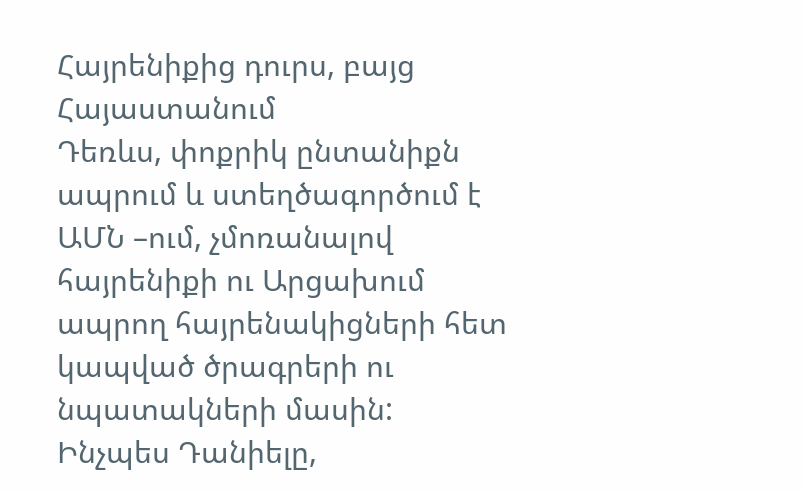Հայրենիքից դուրս, բայց Հայաստանում
Դեռևս, փոքրիկ ընտանիքն ապրում և ստեղծագործում է ԱՄՆ –ում, չմոռանալով հայրենիքի ու Արցախում ապրող հայրենակիցների հետ կապված ծրագրերի ու նպատակների մասին: Ինչպես Դանիելը,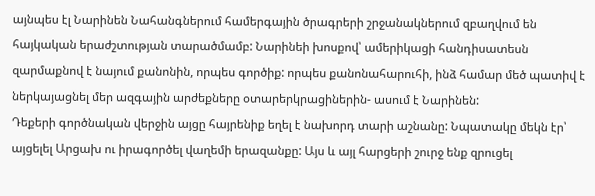այնպես էլ Նարինեն Նահանգներում համերգային ծրագրերի շրջանակներում զբաղվում են հայկական երաժշտության տարածմամբ: Նարինեի խոսքով՝ ամերիկացի հանդիսատեսն զարմաքնով է նայում քանոնին, որպես գործիք: որպես քանոնահարուհի, ինձ համար մեծ պատիվ է ներկայացնել մեր ազգային արժեքները օտարերկրացիներին- ասում է Նարինեն:
Դեքերի գործնական վերջին այցը հայրենիք եղել է նախորդ տարի աշնանը: Նպատակը մեկն էր՝ այցելել Արցախ ու իրագործել վաղեմի երազանքը: Այս և այլ հարցերի շուրջ ենք զրուցել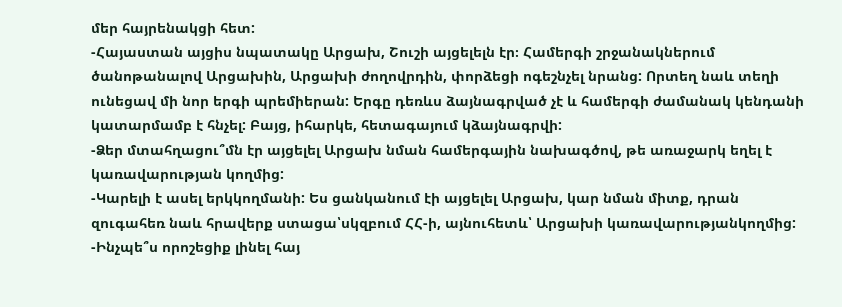մեր հայրենակցի հետ:
-Հայաստան այցիս նպատակը Արցախ, Շուշի այցելելն էր։ Համերգի շրջանակներում ծանոթանալով Արցախին, Արցախի ժողովրդին, փորձեցի ոգեշնչել նրանց: Որտեղ նաև տեղի ունեցավ մի նոր երգի պրեմիերան: Երգը դեռևս ձայնագրված չէ և համերգի ժամանակ կենդանի կատարմամբ է հնչել: Բայց, իհարկե, հետագայում կձայնագրվի:
-Ձեր մտահղացու՞մն էր այցելել Արցախ նման համերգային նախագծով, թե առաջարկ եղել է կառավարության կողմից:
-Կարելի է ասել երկկողմանի: Ես ցանկանում էի այցելել Արցախ, կար նման միտք, դրան զուգահեռ նաև հրավերք ստացա՝սկզբում ՀՀ-ի, այնուհետև՝ Արցախի կառավարությանկողմից:
-Ինչպե՞ս որոշեցիք լինել հայ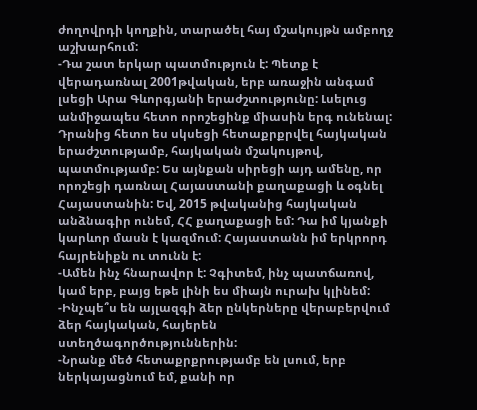ժողովրդի կողքին, տարածել հայ մշակույթն ամբողջ աշխարհում:
-Դա շատ երկար պատմություն է: Պետք է վերադառնալ 2001թվական, երբ առաջին անգամ լսեցի Արա Գևորգյանի երաժշտությունը: Լսելուց անմիջապես հետո որոշեցինք միասին երգ ունենալ: Դրանից հետո ես սկսեցի հետաքրքրվել հայկական երաժշտությամբ, հայկական մշակույթով, պատմությամբ: Ես այնքան սիրեցի այդ ամենը, որ որոշեցի դառնալ Հայաստանի քաղաքացի և օգնել Հայաստանին: Եվ, 2015 թվականից հայկական անձնագիր ունեմ, ՀՀ քաղաքացի եմ: Դա իմ կյանքի կարևոր մասն է կազմում: Հայաստանն իմ երկրորդ հայրենիքն ու տունն է:
-Ամեն ինչ հնարավոր է: Չգիտեմ, ինչ պատճառով, կամ երբ, բայց եթե լինի ես միայն ուրախ կլինեմ:
-Ինչպե՞ս են այլազգի ձեր ընկերները վերաբերվում ձեր հայկական, հայերեն ստեղծագործություններին:
-Նրանք մեծ հետաքրքրությամբ են լսում, երբ ներկայացնում եմ, քանի որ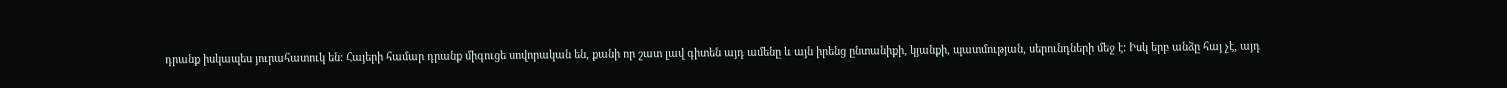դրանք իսկապես յուրահատուկ են: Հայերի համար դրանք միգուցե սովորական են, քանի որ շատ լավ գիտեն այդ ամենը և այն իրենց ընտանիքի, կյանքի, պատմության, սերունդների մեջ է: Իսկ երբ անձը հայ չէ, այդ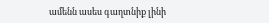ամենն ասես գաղտնիք լինի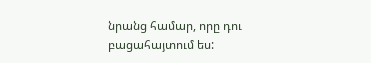նրանց համար, որը դու բացահայտում ես: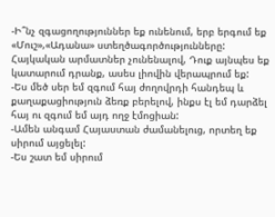-Ի՞նչ զգացողություններ եք ունենում, երբ երգում եք «Մուշ»,«Ադանա» ստեղծագործությունները: Հայկական արմատներ չունենալով, Դուք այնպես եք կատարում դրանք, ասես լիովին վերապրում եք:
-Ես մեծ սեր եմ զգում հայ ժողովրդի հանդեպ և քաղաքացիություն ձեռք բերելով, ինքս էլ եմ դարձել հայ ու զգում եմ այդ ողջ էմոցիան:
-Ամեն անգամ Հայաստան ժամանելուց, որտեղ եք սիրում այցելել:
-Ես շատ եմ սիրում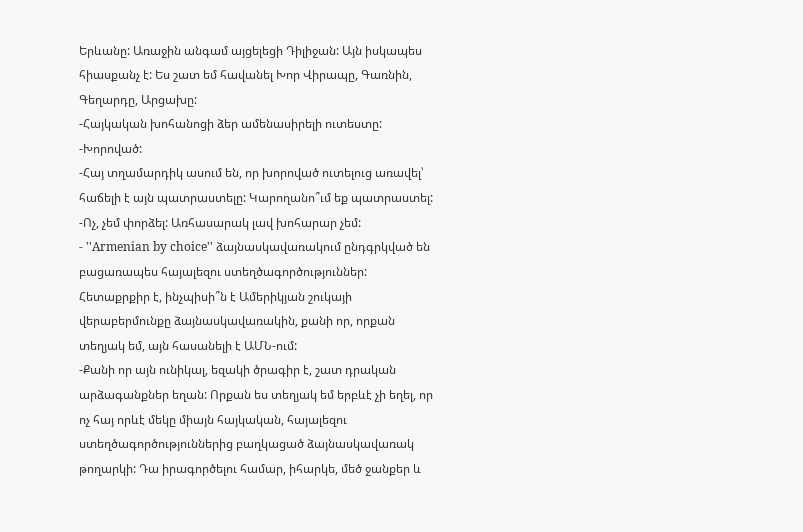Երևանը: Առաջին անգամ այցելեցի Դիլիջան: Այն իսկապես հիասքանչ է: Ես շատ եմ հավանել Խոր Վիրապը, Գառնին, Գեղարդը, Արցախը:
-Հայկական խոհանոցի ձեր ամենասիրելի ուտեստը:
-Խորոված:
-Հայ տղամարդիկ ասում են, որ խորոված ուտելուց առավել՝ հաճելի է այն պատրաստելը: Կարողանո՞ւմ եք պատրաստել:
-Ոչ, չեմ փորձել: Առհասարակ լավ խոհարար չեմ:
- ''Armenian by choice'' ձայնասկավառակում ընդգրկված են բացառապես հայալեզու ստեղծագործություններ: Հետաքրքիր է, ինչպիսի՞ն է Ամերիկյան շուկայի վերաբերմունքը ձայնասկավառակին, քանի որ, որքան տեղյակ եմ, այն հասանելի է ԱՄՆ-ում:
-Քանի որ այն ունիկալ, եզակի ծրագիր է, շատ դրական արձագանքներ եղան: Որքան ես տեղյակ եմ երբևէ չի եղել, որ ոչ հայ որևէ մեկը միայն հայկական, հայալեզու ստեղծագործություններից բաղկացած ձայնասկավառակ թողարկի: Դա իրագործելու համար, իհարկե, մեծ ջանքեր և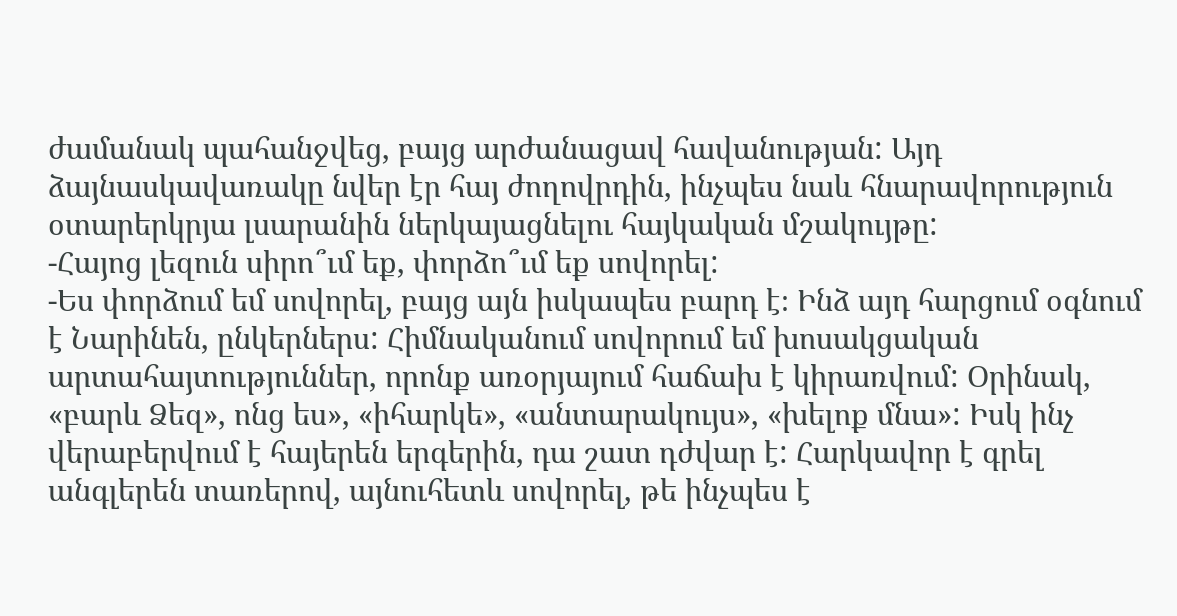ժամանակ պահանջվեց, բայց արժանացավ հավանության: Այդ ձայնասկավառակը նվեր էր հայ ժողովրդին, ինչպես նաև հնարավորություն օտարերկրյա լսարանին ներկայացնելու հայկական մշակույթը:
-Հայոց լեզուն սիրո՞ւմ եք, փորձո՞ւմ եք սովորել:
-Ես փորձում եմ սովորել, բայց այն իսկապես բարդ է։ Ինձ այդ հարցում օգնում է Նարինեն, ընկերներս: Հիմնականում սովորում եմ խոսակցական արտահայտություններ, որոնք առօրյայում հաճախ է կիրառվում: Օրինակ, «բարև Ձեզ», ոնց ես», «իհարկե», «անտարակույս», «խելոք մնա»: Իսկ ինչ վերաբերվում է հայերեն երգերին, դա շատ դժվար է: Հարկավոր է գրել անգլերեն տառերով, այնուհետև սովորել, թե ինչպես է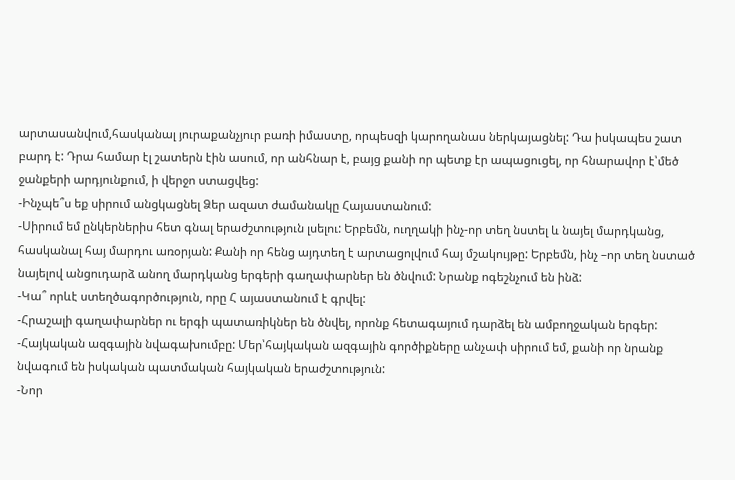արտասանվում,հասկանալ յուրաքանչյուր բառի իմաստը, որպեսզի կարողանաս ներկայացնել: Դա իսկապես շատ բարդ է: Դրա համար էլ շատերն էին ասում, որ անհնար է, բայց քանի որ պետք էր ապացուցել, որ հնարավոր է՝մեծ ջանքերի արդյունքում, ի վերջո ստացվեց:
-Ինչպե՞ս եք սիրում անցկացնել Ձեր ազատ ժամանակը Հայաստանում:
-Սիրում եմ ընկերներիս հետ գնալ երաժշտություն լսելու: Երբեմն, ուղղակի ինչ-որ տեղ նստել և նայել մարդկանց, հասկանալ հայ մարդու առօրյան: Քանի որ հենց այդտեղ է արտացոլվում հայ մշակույթը: Երբեմն, ինչ –որ տեղ նստած նայելով անցուդարձ անող մարդկանց երգերի գաղափարներ են ծնվում: Նրանք ոգեշնչում են ինձ:
-Կա՞ որևէ ստեղծագործություն, որը Հ այաստանում է գրվել:
-Հրաշալի գաղափարներ ու երգի պատառիկներ են ծնվել, որոնք հետագայում դարձել են ամբողջական երգեր:
-Հայկական ազգային նվագախումբը: Մեր՝հայկական ազգային գործիքները անչափ սիրում եմ, քանի որ նրանք նվագում են իսկական պատմական հայկական երաժշտություն:
-Նոր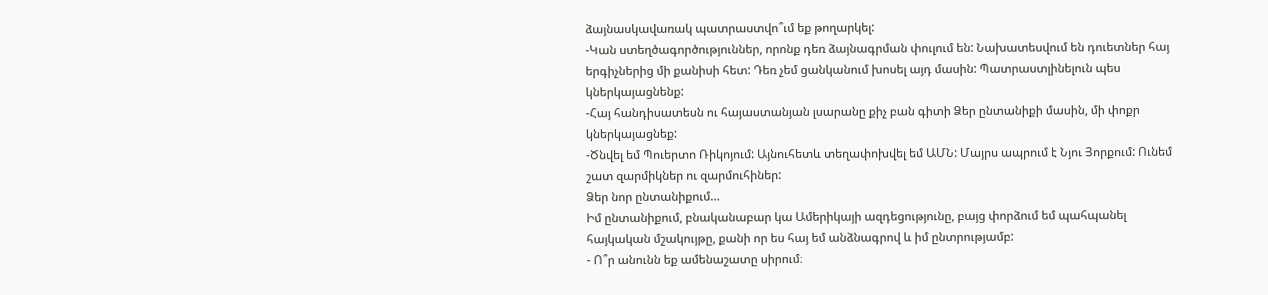ձայնասկավառակ պատրաստվո՞ւմ եք թողարկել:
-Կան ստեղծագործություններ, որոնք դեռ ձայնագրման փուլում են: Նախատեսվում են դուետներ հայ երգիչներից մի քանիսի հետ: Դեռ չեմ ցանկանում խոսել այդ մասին: Պատրաստլինելուն պես կներկայացնենք:
-Հայ հանդիսատեսն ու հայաստանյան լսարանը քիչ բան գիտի Ձեր ընտանիքի մասին, մի փոքր կներկայացնեք:
-Ծնվել եմ Պուերտո Ռիկոյում: Այնուհետև տեղափոխվել եմ ԱՄՆ: Մայրս ապրում է Նյու Յորքում: Ունեմ շատ զարմիկներ ու զարմուհիներ:
Ձեր նոր ընտանիքում…
Իմ ընտանիքում, բնականաբար կա Ամերիկայի ազդեցությունը, բայց փորձում եմ պահպանել հայկական մշակույթը, քանի որ ես հայ եմ անձնագրով և իմ ընտրությամբ:
- Ո՞ր անունն եք ամենաշատը սիրում։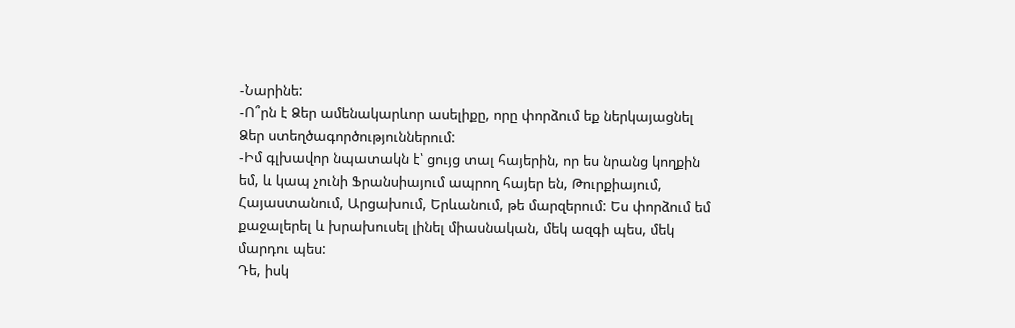-Նարինե:
-Ո՞րն է Ձեր ամենակարևոր ասելիքը, որը փորձում եք ներկայացնել Ձեր ստեղծագործություններում:
-Իմ գլխավոր նպատակն է՝ ցույց տալ հայերին, որ ես նրանց կողքին եմ, և կապ չունի Ֆրանսիայում ապրող հայեր են, Թուրքիայում, Հայաստանում, Արցախում, Երևանում, թե մարզերում: Ես փորձում եմ քաջալերել և խրախուսել լինել միասնական, մեկ ազգի պես, մեկ մարդու պես:
Դե, իսկ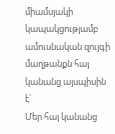միամսյակի կապակցությամբ ամուսնական զույգի մաղթանքն հայ կանանց այսպիսին է՝
Մեր հայ կանանց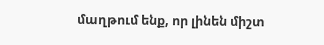մաղթում ենք, որ լինեն միշտ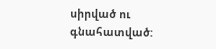սիրված ու գնահատված: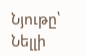Նյութը՝ Նելլի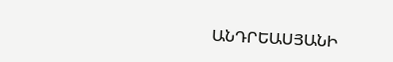ԱՆԴՐԵԱՍՅԱՆԻ